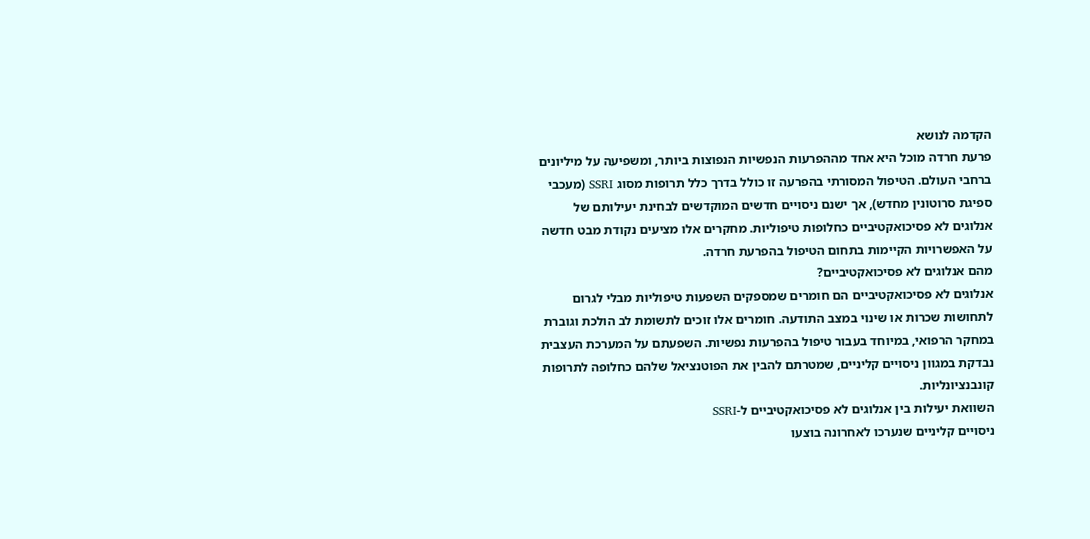הקדמה לנושא
פרעת חרדה מוכל היא אחד מההפרעות הנפשיות הנפוצות ביותר, ומשפיעה על מיליונים ברחבי העולם. הטיפול המסורתי בהפרעה זו כולל בדרך כלל תרופות מסוג SSRI (מעכבי ספיגת סרוטונין מחדש), אך ישנם ניסויים חדשים המוקדשים לבחינת יעילותם של אנלוגים לא פסיכואקטיביים כחלופות טיפוליות. מחקרים אלו מציעים נקודת מבט חדשה על האפשרויות הקיימות בתחום הטיפול בהפרעת חרדה.
מהם אנלוגים לא פסיכואקטיביים?
אנלוגים לא פסיכואקטיביים הם חומרים שמספקים השפעות טיפוליות מבלי לגרום לתחושות שכרות או שינוי במצב התודעה. חומרים אלו זוכים לתשומת לב הולכת וגוברת במחקר הרפואי, במיוחד בעבור טיפול בהפרעות נפשיות. השפעתם על המערכת העצבית נבדקת במגוון ניסויים קליניים, שמטרתם להבין את הפוטנציאל שלהם כחלופה לתרופות קונבנציונליות.
השוואת יעילות בין אנלוגים לא פסיכואקטיביים ל-SSRI
ניסויים קליניים שנערכו לאחרונה בוצעו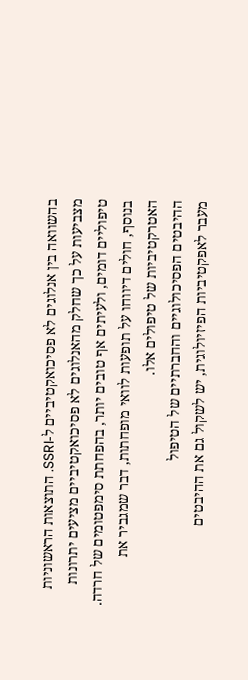בהשוואה בין אנלוגים לא פסיכואקטיביים ל-SSRI. התוצאות הראשוניות מצביעות על כך שחלק מהאנלוגים לא פסיכואקטיביים מציעים יתרונות טיפוליים דומים, ולעיתים אף טובים יותר, בהפחתת סימפטומים של חרדה. בנוסף, חולים דיווחו על תופעות לוואי מופחתות, דבר שמגביר את האטרקטיביות של טיפולים אלו.
ההיבטים הפסיכולוגיים והחברתיים של הטיפול
מעבר לאפקטיביות הפיזיולוגית, יש לשקול גם את ההיבטים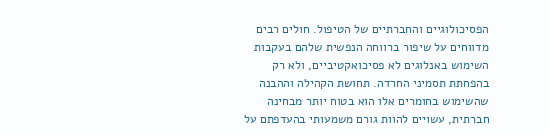הפסיכולוגיים והחברתיים של הטיפול. חולים רבים מדווחים על שיפור ברווחה הנפשית שלהם בעקבות השימוש באנלוגים לא פסיכואקטיביים, ולא רק בהפחתת תסמיני החרדה. תחושת הקהילה וההבנה שהשימוש בחומרים אלו הוא בטוח יותר מבחינה חברתית, עשויים להוות גורם משמעותי בהעדפתם על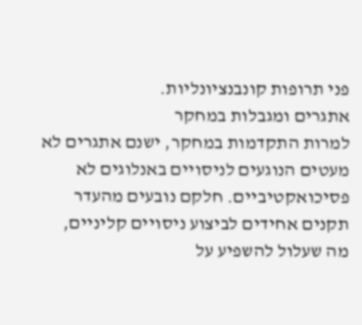פני תרופות קונבנציונליות.
אתגרים ומגבלות במחקר
למרות התקדמות במחקר, ישנם אתגרים לא מעטים הנוגעים לניסויים באנלוגים לא פסיכואקטיביים. חלקם נובעים מהעדר תקנים אחידים לביצוע ניסויים קליניים, מה שעלול להשפיע על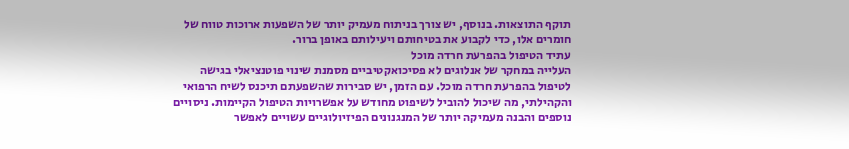תוקף התוצאות. בנוסף, יש צורך בניתוח מעמיק יותר של השפעות ארוכות טווח של חומרים אלו, כדי לקבוע את בטיחותם ויעילותם באופן ברור.
עתיד הטיפול בהפרעת חרדה מוכל
העלייה במחקר של אנלוגים לא פסיכואקטיביים מסמנת שינוי פוטנציאלי בגישה לטיפול בהפרעת חרדה מוכל. עם הזמן, יש סבירות שהשפעתם תיכנס לשיח הרפואי והקהילתי, מה שיכול להוביל לשיפוט מחודש על אפשרויות הטיפול הקיימות. ניסויים נוספים והבנה מעמיקה יותר של המנגנונים הפיזיולוגיים עשויים לאפשר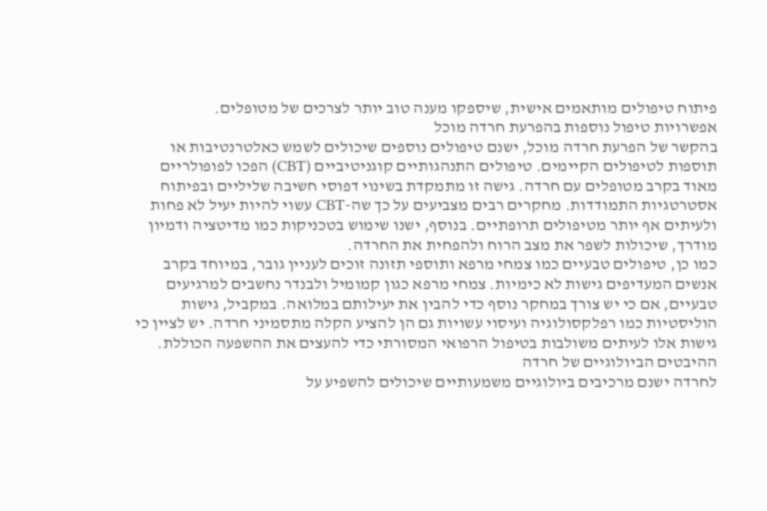פיתוח טיפולים מותאמים אישית, שיספקו מענה טוב יותר לצרכים של מטופלים.
אפשרויות טיפול נוספות בהפרעת חרדה מוכל
בהקשר של הפרעת חרדה מוכל, ישנם טיפולים נוספים שיכולים לשמש כאלטרנטיבות או תוספות לטיפולים הקיימים. טיפולים התנהגותיים קוגניטיביים (CBT) הפכו לפופולריים מאוד בקרב מטופלים עם חרדה. גישה זו מתמקדת בשינוי דפוסי חשיבה שליליים ובפיתוח אסטרטגיות התמודדות. מחקרים רבים מצביעים על כך שה-CBT עשוי להיות יעיל לא פחות ולעיתים אף יותר מטיפולים תרופתיים. בנוסף, ישנו שימוש בטכניקות כמו מדיטציה ודמיון מודרך, שיכולות לשפר את מצב הרוח ולהפחית את החרדה.
כמו כן, טיפולים טבעיים כמו צמחי מרפא ותוספי תזונה זוכים לעניין גובר, במיוחד בקרב אנשים המעדיפים גישות לא כימיות. צמחי מרפא כגון קמומיל ולבנדר נחשבים למרגיעים טבעיים, אם כי יש צורך במחקר נוסף כדי להבין את יעילותם במלואה. במקביל, גישות הוליסטיות כמו רפלקסולוגיה ועיסוי עשויות גם הן להציע הקלה מתסמיני חרדה. יש לציין כי גישות אלו לעיתים משולבות בטיפול הרפואי המסורתי כדי להעצים את ההשפעה הכוללת.
ההיבטים הביולוגיים של חרדה
לחרדה ישנם מרכיבים ביולוגיים משמעותיים שיכולים להשפיע על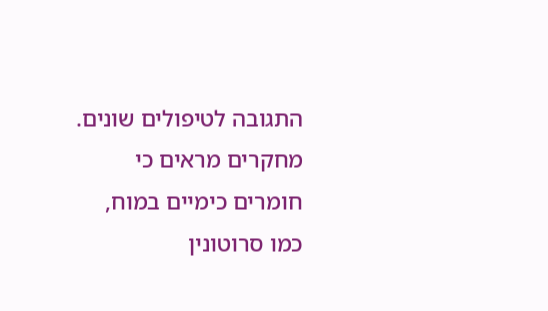התגובה לטיפולים שונים. מחקרים מראים כי חומרים כימיים במוח, כמו סרוטונין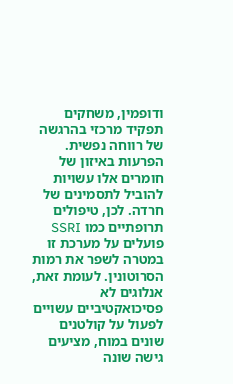ודופמין, משחקים תפקיד מרכזי בהרגשה של רווחה נפשית. הפרעות באיזון של חומרים אלו עשויות להוביל לתסמינים של חרדה. לכן, טיפולים תרופתיים כמו SSRI פועלים על מערכת זו במטרה לשפר את רמות הסרוטונין. לעומת זאת, אנלוגים לא פסיכואקטיביים עשויים לפעול על קולטנים שונים במוח, מציעים גישה שונה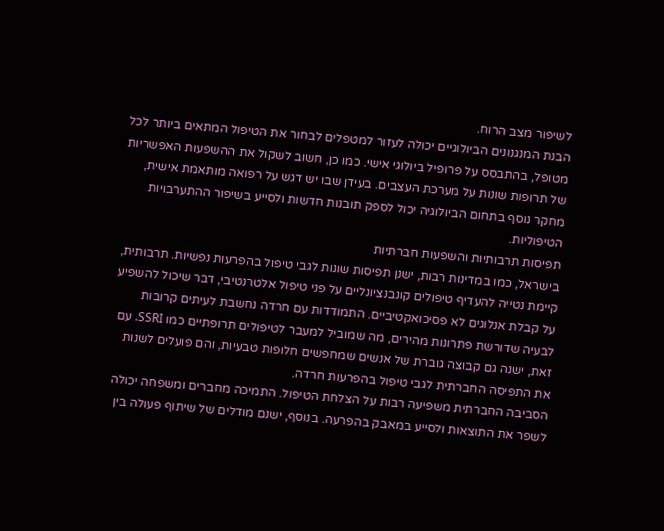לשיפור מצב הרוח.
הבנת המנגנונים הביולוגיים יכולה לעזור למטפלים לבחור את הטיפול המתאים ביותר לכל מטופל, בהתבסס על פרופיל ביולוגי אישי. כמו כן, חשוב לשקול את ההשפעות האפשריות של תרופות שונות על מערכת העצבים. בעידן שבו יש דגש על רפואה מותאמת אישית, מחקר נוסף בתחום הביולוגיה יכול לספק תובנות חדשות ולסייע בשיפור ההתערבויות הטיפוליות.
תפיסות תרבותיות והשפעות חברתיות
בישראל, כמו במדינות רבות, ישנן תפיסות שונות לגבי טיפול בהפרעות נפשיות. תרבותית, קיימת נטייה להעדיף טיפולים קונבנציונליים על פני טיפול אלטרנטיבי, דבר שיכול להשפיע על קבלת אנלוגים לא פסיכואקטיביים. התמודדות עם חרדה נחשבת לעיתים קרובות לבעיה שדורשת פתרונות מהירים, מה שמוביל למעבר לטיפולים תרופתיים כמו SSRI. עם זאת, ישנה גם קבוצה גוברת של אנשים שמחפשים חלופות טבעיות, והם פועלים לשנות את התפיסה החברתית לגבי טיפול בהפרעות חרדה.
הסביבה החברתית משפיעה רבות על הצלחת הטיפול. התמיכה מחברים ומשפחה יכולה לשפר את התוצאות ולסייע במאבק בהפרעה. בנוסף, ישנם מודלים של שיתוף פעולה בין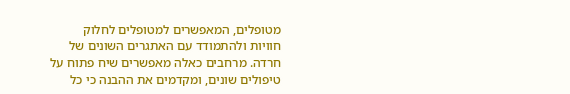מטופלים, המאפשרים למטופלים לחלוק חוויות ולהתמודד עם האתגרים השונים של חרדה. מרחבים כאלה מאפשרים שיח פתוח על טיפולים שונים, ומקדמים את ההבנה כי כל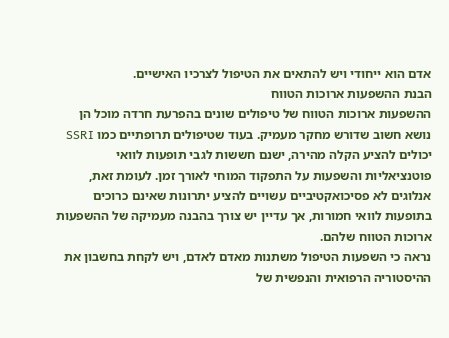אדם הוא ייחודי ויש להתאים את הטיפול לצרכיו האישיים.
הבנת ההשפעות ארוכות הטווח
ההשפעות ארוכות הטווח של טיפולים שונים בהפרעת חרדה מוכל הן נושא חשוב שדורש מחקר מעמיק. בעוד שטיפולים תרופתיים כמו SSRI יכולים להציע הקלה מהירה, ישנם חששות לגבי תופעות לוואי פוטנציאליות והשפעות על התפקוד המוחי לאורך זמן. לעומת זאת, אנלוגים לא פסיכואקטיביים עשויים להציע יתרונות שאינם כרוכים בתופעות לוואי חמורות, אך עדיין יש צורך בהבנה מעמיקה של ההשפעות ארוכות הטווח שלהם.
נראה כי השפעות הטיפול משתנות מאדם לאדם, ויש לקחת בחשבון את ההיסטוריה הרפואית והנפשית של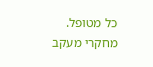כל מטופל. מחקרי מעקב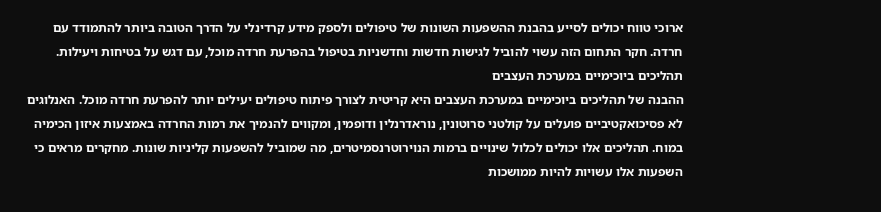ארוכי טווח יכולים לסייע בהבנת ההשפעות השונות של טיפולים ולספק מידע קרדינלי על הדרך הטובה ביותר להתמודד עם חרדה. חקר התחום הזה עשוי להוביל לגישות חדשות וחדשניות בטיפול בהפרעת חרדה מוכל, עם דגש על בטיחות ויעילות.
תהליכים ביוכימיים במערכת העצבים
ההבנה של תהליכים ביוכימיים במערכת העצבים היא קריטית לצורך פיתוח טיפולים יעילים יותר להפרעת חרדה מוכל. האנלוגים לא פסיכואקטיביים פועלים על קולטני סרוטונין, נוראדרנלין ודופמין, ומקווים להנמיך את רמות החרדה באמצעות איזון הכימיה במוח. תהליכים אלו יכולים לכלול שינויים ברמות הנוירוטרנסמיטרים, מה שמוביל להשפעות קליניות שונות. מחקרים מראים כי השפעות אלו עשויות להיות ממושכות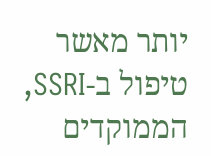יותר מאשר טיפול ב-SSRI, הממוקדים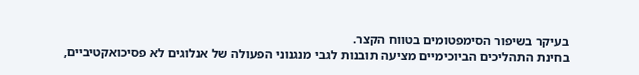בעיקר בשיפור הסימפטומים בטווח הקצר.
בחינת התהליכים הביוכימיים מציעה תובנות לגבי מנגנוני הפעולה של אנלוגים לא פסיכואקטיביים,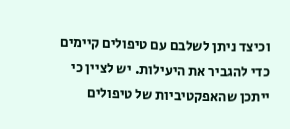וכיצד ניתן לשלבם עם טיפולים קיימים כדי להגביר את היעילות. יש לציין כי ייתכן שהאפקטיביות של טיפולים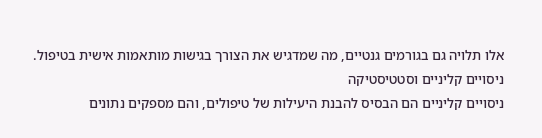אלו תלויה גם בגורמים גנטיים, מה שמדגיש את הצורך בגישות מותאמות אישית בטיפול.
ניסויים קליניים וסטטיסטיקה
ניסויים קליניים הם הבסיס להבנת היעילות של טיפולים, והם מספקים נתונים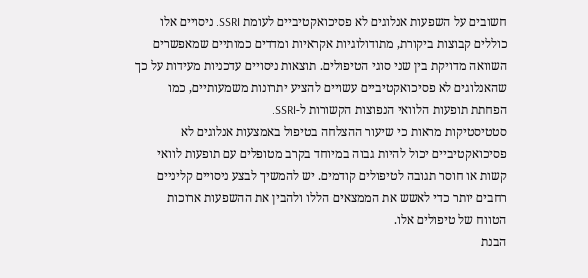חשובים על השפעות אנלוגים לא פסיכואקטיביים לעומת SSRI. ניסויים אלו כוללים קבוצות ביקורת, מתודולוגיות אקראיות ומדדים כמותיים שמאפשרים השוואה מדויקת בין שני סוגי הטיפולים. תוצאות ניסויים עדכניות מעידות על כך שהאנלוגים לא פסיכואקטיביים עשויים להציע יתרונות משמעותיים, כמו הפחתת תופעות הלוואי הנפוצות הקשורות ל-SSRI.
סטטיסטיקות מראות כי שיעור ההצלחה בטיפול באמצעות אנלוגים לא פסיכואקטיביים יכול להיות גבוה במיוחד בקרב מטופלים עם תופעות לוואי קשות או חוסר תגובה לטיפולים קודמים. יש להמשיך לבצע ניסויים קליניים רחבים יותר כדי לאשש את הממצאים הללו ולהבין את ההשפעות ארוכות הטווח של טיפולים אלו.
הבנת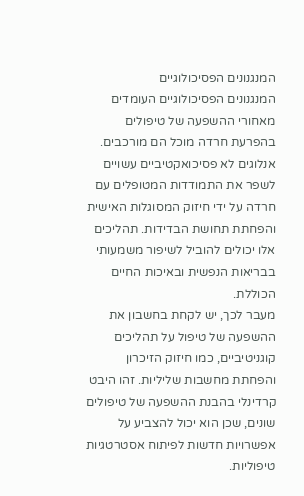המנגנונים הפסיכולוגיים
המנגנונים הפסיכולוגיים העומדים מאחורי ההשפעה של טיפולים בהפרעת חרדה מוכל הם מורכבים. אנלוגים לא פסיכואקטיביים עשויים לשפר את התמודדות המטופלים עם חרדה על ידי חיזוק המסוגלות האישית והפחתת תחושת הבדידות. תהליכים אלו יכולים להוביל לשיפור משמעותי בבריאות הנפשית ובאיכות החיים הכוללת.
מעבר לכך, יש לקחת בחשבון את ההשפעה של טיפול על תהליכים קוגניטיביים, כמו חיזוק הזיכרון והפחתת מחשבות שליליות. זהו היבט קרדינלי בהבנת ההשפעה של טיפולים שונים, שכן הוא יכול להצביע על אפשרויות חדשות לפיתוח אסטרטגיות טיפוליות.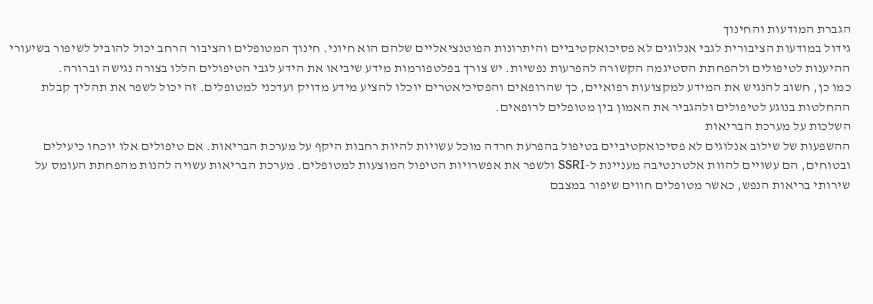הגברת המודעות והחינוך
גידול במודעות הציבורית לגבי אנלוגים לא פסיכואקטיביים והיתרונות הפוטנציאליים שלהם הוא חיוני. חינוך המטופלים והציבור הרחב יכול להוביל לשיפור בשיעורי ההיענות לטיפולים ולהפחתת הסטיגמה הקשורה להפרעות נפשיות. יש צורך בפלטפורמות מידע שיביאו את הידע לגבי הטיפולים הללו בצורה נגישה וברורה.
כמו כן, חשוב להנגיש את המידע למקצועות רפואיים, כך שהרופאים והפסיכיאטרים יוכלו להציע מידע מדויק ועדכני למטופלים. זה יכול לשפר את תהליך קבלת ההחלטות בנוגע לטיפולים ולהגביר את האמון בין מטופלים לרופאים.
השלכות על מערכת הבריאות
ההשפעות של שילוב אנלוגים לא פסיכואקטיביים בטיפול בהפרעת חרדה מוכל עשויות להיות רחבות היקף על מערכת הבריאות. אם טיפולים אלו יוכחו כיעילים ובטוחים, הם עשויים להוות אלטרנטיבה מעניינת ל-SSRI ולשפר את אפשרויות הטיפול המוצעות למטופלים. מערכת הבריאות עשויה להנות מהפחתת העומס על שירותי בריאות הנפש, כאשר מטופלים חווים שיפור במצבם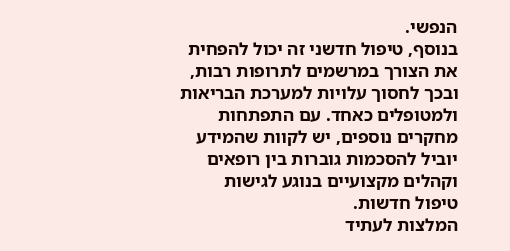הנפשי.
בנוסף, טיפול חדשני זה יכול להפחית את הצורך במרשמים לתרופות רבות, ובכך לחסוך עלויות למערכת הבריאות ולמטופלים כאחד. עם התפתחות מחקרים נוספים, יש לקוות שהמידע יוביל להסכמות גוברות בין רופאים וקהלים מקצועיים בנוגע לגישות טיפול חדשות.
המלצות לעתיד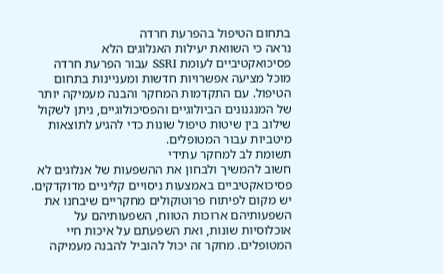בתחום הטיפול בהפרעת חרדה
נראה כי השוואת יעילות האנלוגים הלא פסיכואקטיביים לעומת SSRI עבור הפרעת חרדה מוכל מציעה אפשרויות חדשות ומעניינות בתחום הטיפול. עם התקדמות המחקר והבנה מעמיקה יותר של המנגנונים הביולוגיים והפסיכולוגיים, ניתן לשקול שילוב בין שיטות טיפול שונות כדי להגיע לתוצאות מיטביות עבור המטופלים.
תשומת לב למחקר עתידי
חשוב להמשיך ולבחון את ההשפעות של אנלוגים לא פסיכואקטיביים באמצעות ניסויים קליניים מדוקדקים. יש מקום לפיתוח פרוטוקולים מחקריים שיבחנו את השפעותיהם ארוכות הטווח, השפעותיהם על אוכלוסיות שונות, ואת השפעתם על איכות חיי המטופלים. מחקר זה יכול להוביל להבנה מעמיקה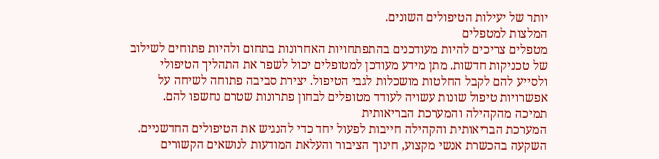יותר של יעילות הטיפולים השונים.
המלצות למטפלים
מטפלים צריכים להיות מעודכנים בהתפתחויות האחרונות בתחום ולהיות פתוחים לשילוב של טכניקות חדשות. מתן מידע מעודכן למטופלים יכול לשפר את התהליך הטיפולי ולסייע להם לקבל החלטות מושכלות לגבי הטיפול. יצירת סביבה פתוחה לשיחה על אפשרויות טיפול שונות עשויה לעודד מטופלים לבחון פתרונות שטרם נחשפו להם.
תמיכה מהקהילה והמערכת הבריאותית
המערכת הבריאותית והקהילה חייבות לפעול יחד כדי להנגיש את הטיפולים החדשניים. השקעה בהכשרת אנשי מקצוע, חינוך הציבור והעלאת המודעות לנושאים הקשורים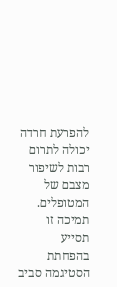להפרעת חרדה יכולה לתרום רבות לשיפור מצבם של המטופלים. תמיכה זו תסייע בהפחתת הסטיגמה סביב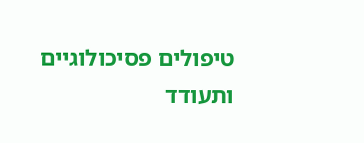טיפולים פסיכולוגיים ותעודד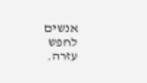אנשים לחפש עזרה.